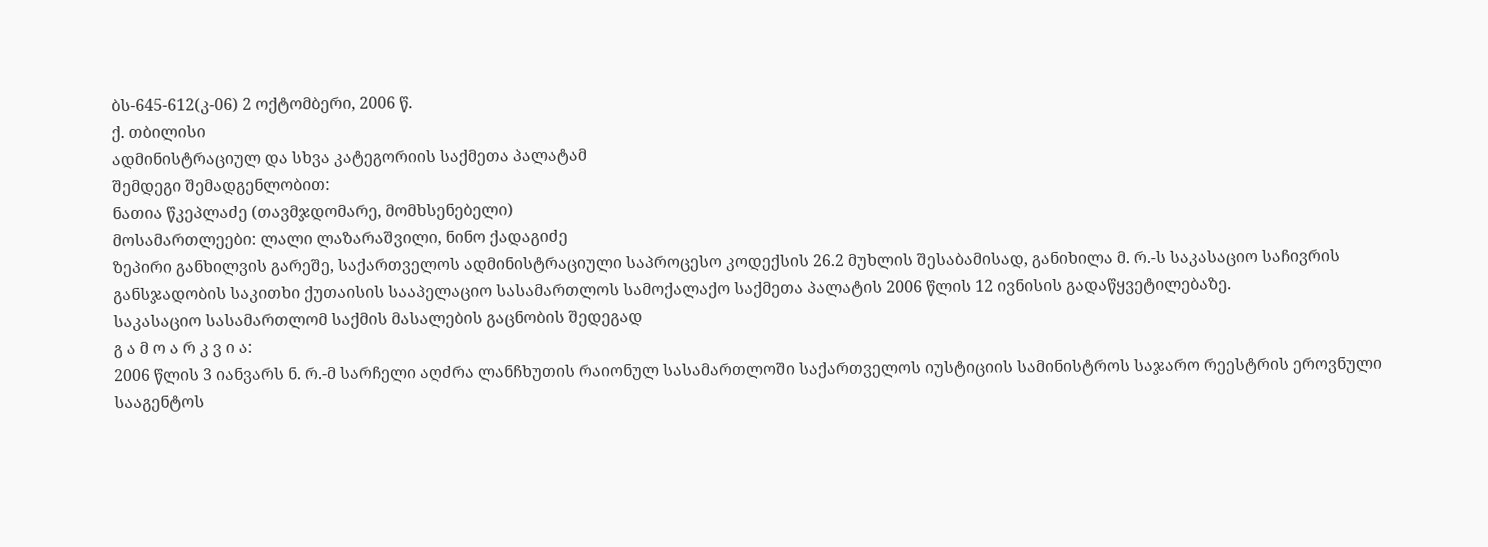ბს-645-612(კ-06) 2 ოქტომბერი, 2006 წ.
ქ. თბილისი
ადმინისტრაციულ და სხვა კატეგორიის საქმეთა პალატამ
შემდეგი შემადგენლობით:
ნათია წკეპლაძე (თავმჯდომარე, მომხსენებელი)
მოსამართლეები: ლალი ლაზარაშვილი, ნინო ქადაგიძე
ზეპირი განხილვის გარეშე, საქართველოს ადმინისტრაციული საპროცესო კოდექსის 26.2 მუხლის შესაბამისად, განიხილა მ. რ.-ს საკასაციო საჩივრის განსჯადობის საკითხი ქუთაისის სააპელაციო სასამართლოს სამოქალაქო საქმეთა პალატის 2006 წლის 12 ივნისის გადაწყვეტილებაზე.
საკასაციო სასამართლომ საქმის მასალების გაცნობის შედეგად
გ ა მ ო ა რ კ ვ ი ა:
2006 წლის 3 იანვარს ნ. რ.-მ სარჩელი აღძრა ლანჩხუთის რაიონულ სასამართლოში საქართველოს იუსტიციის სამინისტროს საჯარო რეესტრის ეროვნული სააგენტოს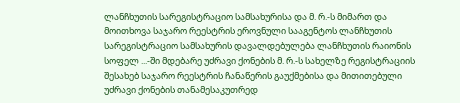ლანჩხუთის სარეგისტრაციო სამსახურისა და მ. რ.-ს მიმართ და მოითხოვა საჯარო რეესტრის ეროვნული სააგენტოს ლანჩხუთის სარეგისტრაციო სამსახურის დავალდებულება ლანჩხუთის რაიონის სოფელ ...-ში მდებარე უძრავი ქონების მ. რ.-ს სახელზე რეგისტრაციის შესახებ საჯარო რეესტრის ჩანაწერის გაუქმებისა და მითითებული უძრავი ქონების თანამესაკუთრედ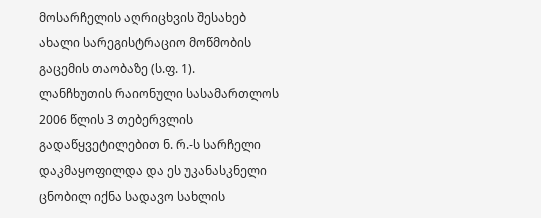მოსარჩელის აღრიცხვის შესახებ ახალი სარეგისტრაციო მოწმობის გაცემის თაობაზე (ს.ფ. 1).
ლანჩხუთის რაიონული სასამართლოს 2006 წლის 3 თებერვლის გადაწყვეტილებით ნ. რ.-ს სარჩელი დაკმაყოფილდა და ეს უკანასკნელი ცნობილ იქნა სადავო სახლის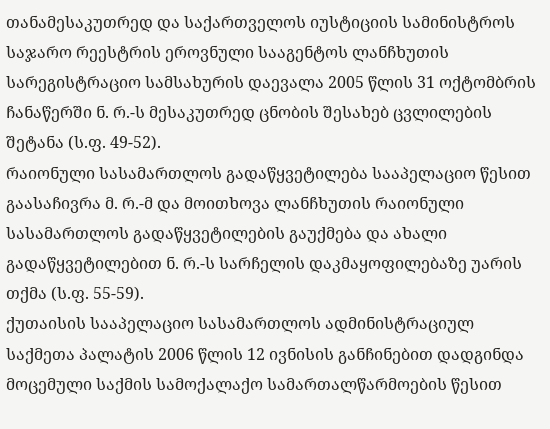თანამესაკუთრედ და საქართველოს იუსტიციის სამინისტროს საჯარო რეესტრის ეროვნული სააგენტოს ლანჩხუთის სარეგისტრაციო სამსახურის დაევალა 2005 წლის 31 ოქტომბრის ჩანაწერში ნ. რ.-ს მესაკუთრედ ცნობის შესახებ ცვლილების შეტანა (ს.ფ. 49-52).
რაიონული სასამართლოს გადაწყვეტილება სააპელაციო წესით გაასაჩივრა მ. რ.-მ და მოითხოვა ლანჩხუთის რაიონული სასამართლოს გადაწყვეტილების გაუქმება და ახალი გადაწყვეტილებით ნ. რ.-ს სარჩელის დაკმაყოფილებაზე უარის თქმა (ს.ფ. 55-59).
ქუთაისის სააპელაციო სასამართლოს ადმინისტრაციულ საქმეთა პალატის 2006 წლის 12 ივნისის განჩინებით დადგინდა მოცემული საქმის სამოქალაქო სამართალწარმოების წესით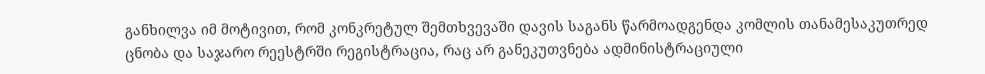განხილვა იმ მოტივით, რომ კონკრეტულ შემთხვევაში დავის საგანს წარმოადგენდა კომლის თანამესაკუთრედ ცნობა და საჯარო რეესტრში რეგისტრაცია, რაც არ განეკუთვნება ადმინისტრაციული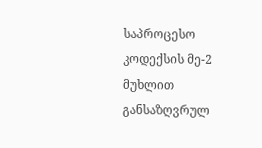საპროცესო კოდექსის მე-2 მუხლით განსაზღვრულ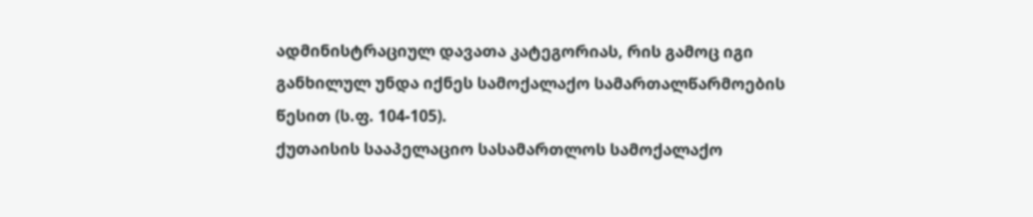ადმინისტრაციულ დავათა კატეგორიას, რის გამოც იგი განხილულ უნდა იქნეს სამოქალაქო სამართალწარმოების წესით (ს.ფ. 104-105).
ქუთაისის სააპელაციო სასამართლოს სამოქალაქო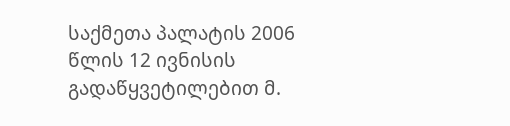საქმეთა პალატის 2006 წლის 12 ივნისის გადაწყვეტილებით მ.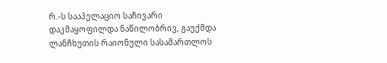რ.-ს სააპელაციო საჩივარი დაკმაყოფილდა ნაწილობრივ, გაუქმდა ლანჩხუთის რაიონული სასამართლოს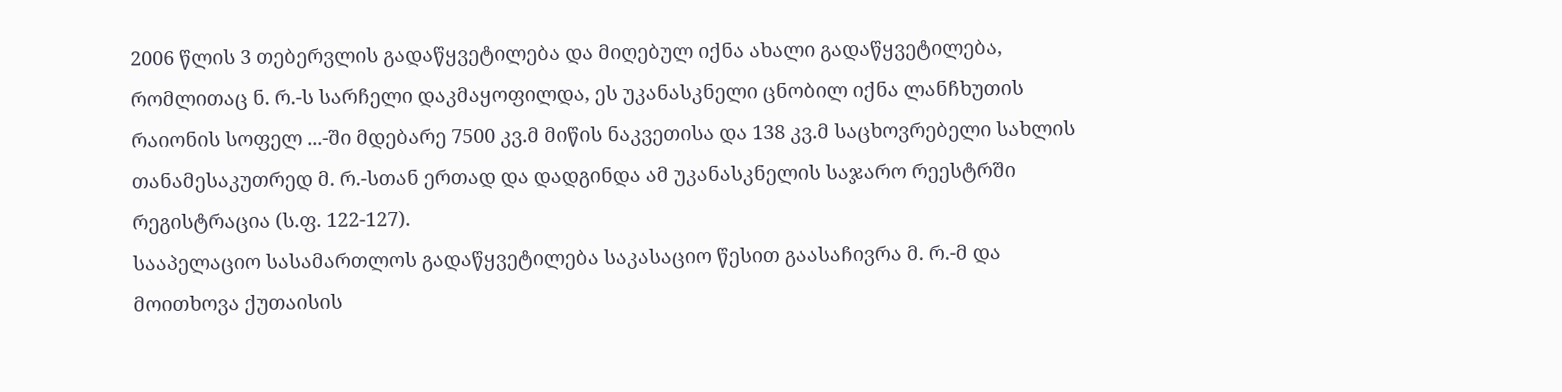2006 წლის 3 თებერვლის გადაწყვეტილება და მიღებულ იქნა ახალი გადაწყვეტილება, რომლითაც ნ. რ.-ს სარჩელი დაკმაყოფილდა, ეს უკანასკნელი ცნობილ იქნა ლანჩხუთის რაიონის სოფელ ...-ში მდებარე 7500 კვ.მ მიწის ნაკვეთისა და 138 კვ.მ საცხოვრებელი სახლის თანამესაკუთრედ მ. რ.-სთან ერთად და დადგინდა ამ უკანასკნელის საჯარო რეესტრში რეგისტრაცია (ს.ფ. 122-127).
სააპელაციო სასამართლოს გადაწყვეტილება საკასაციო წესით გაასაჩივრა მ. რ.-მ და მოითხოვა ქუთაისის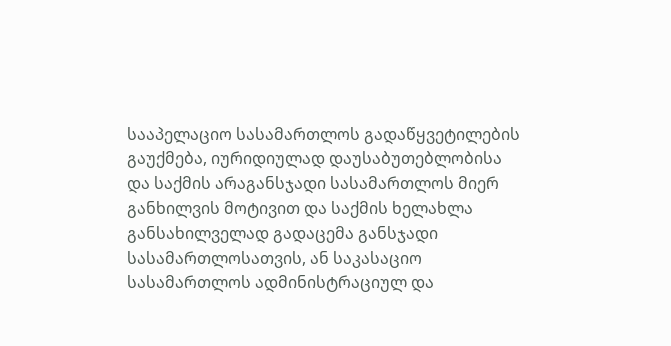სააპელაციო სასამართლოს გადაწყვეტილების გაუქმება, იურიდიულად დაუსაბუთებლობისა და საქმის არაგანსჯადი სასამართლოს მიერ განხილვის მოტივით და საქმის ხელახლა განსახილველად გადაცემა განსჯადი სასამართლოსათვის, ან საკასაციო სასამართლოს ადმინისტრაციულ და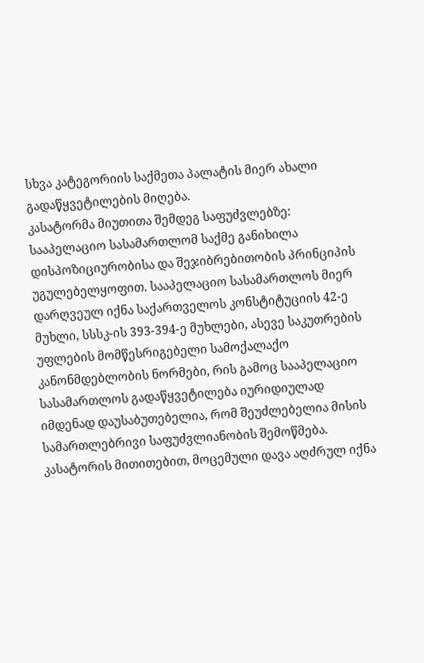სხვა კატეგორიის საქმეთა პალატის მიერ ახალი გადაწყვეტილების მიღება.
კასატორმა მიუთითა შემდეგ საფუძვლებზე:
სააპელაციო სასამართლომ საქმე განიხილა დისპოზიციურობისა და შეჯიბრებითობის პრინციპის უგულებელყოფით. სააპელაციო სასამართლოს მიერ დარღვეულ იქნა საქართველოს კონსტიტუციის 42-ე მუხლი, სსსკ-ის 393-394-ე მუხლები, ასევე საკუთრების უფლების მომწესრიგებელი სამოქალაქო კანონმდებლობის ნორმები, რის გამოც სააპელაციო სასამართლოს გადაწყვეტილება იურიდიულად იმდენად დაუსაბუთებელია, რომ შეუძლებელია მისის სამართლებრივი საფუძვლიანობის შემოწმება.
კასატორის მითითებით, მოცემული დავა აღძრულ იქნა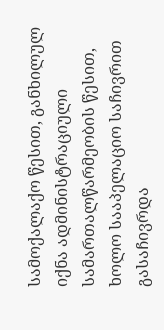სამოქალაქო წესით, განხილულ იქნა ადმინისტრაციული სამართალწარმეობის წესით, ხოლო სააპელაციო საჩივრით გასაჩივრდა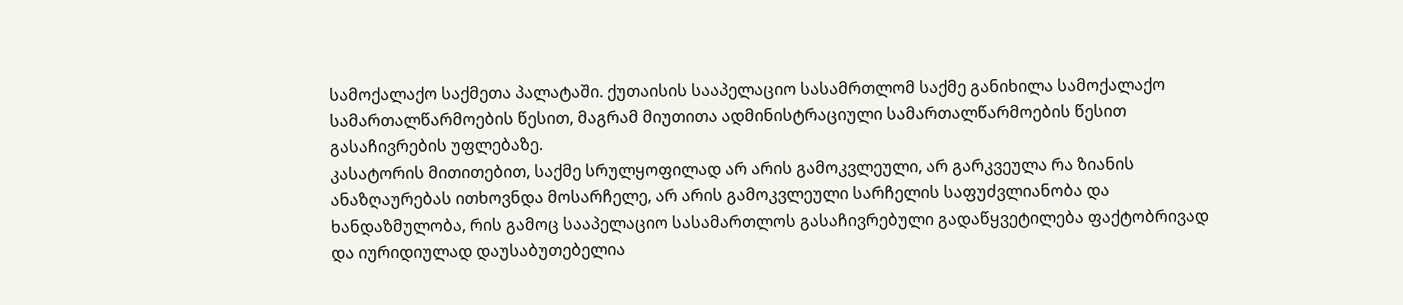სამოქალაქო საქმეთა პალატაში. ქუთაისის სააპელაციო სასამრთლომ საქმე განიხილა სამოქალაქო სამართალწარმოების წესით, მაგრამ მიუთითა ადმინისტრაციული სამართალწარმოების წესით გასაჩივრების უფლებაზე.
კასატორის მითითებით, საქმე სრულყოფილად არ არის გამოკვლეული, არ გარკვეულა რა ზიანის ანაზღაურებას ითხოვნდა მოსარჩელე, არ არის გამოკვლეული სარჩელის საფუძვლიანობა და ხანდაზმულობა, რის გამოც სააპელაციო სასამართლოს გასაჩივრებული გადაწყვეტილება ფაქტობრივად და იურიდიულად დაუსაბუთებელია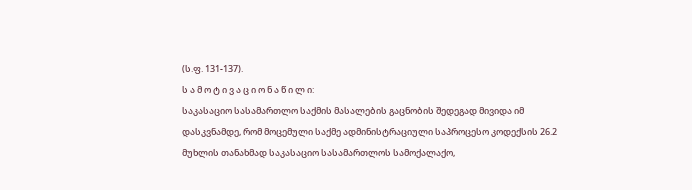(ს.ფ. 131-137).
ს ა მ ო ტ ი ვ ა ც ი ო ნ ა წ ი ლ ი:
საკასაციო სასამართლო საქმის მასალების გაცნობის შედეგად მივიდა იმ დასკვნამდე, რომ მოცემული საქმე ადმინისტრაციული საპროცესო კოდექსის 26.2 მუხლის თანახმად საკასაციო სასამართლოს სამოქალაქო,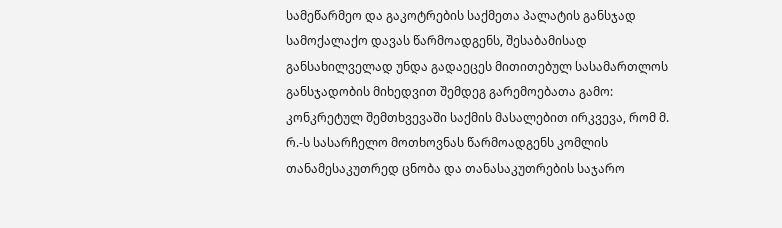სამეწარმეო და გაკოტრების საქმეთა პალატის განსჯად სამოქალაქო დავას წარმოადგენს, შესაბამისად განსახილველად უნდა გადაეცეს მითითებულ სასამართლოს განსჯადობის მიხედვით შემდეგ გარემოებათა გამო:
კონკრეტულ შემთხვევაში საქმის მასალებით ირკვევა, რომ მ. რ.-ს სასარჩელო მოთხოვნას წარმოადგენს კომლის თანამესაკუთრედ ცნობა და თანასაკუთრების საჯარო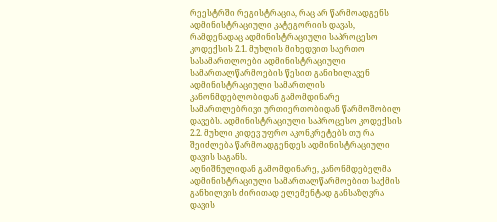რეესტრში რეგისტრაცია, რაც არ წარმოადგენს ადმინისტრაციული კატეგორიის დავას, რამდენადაც ადმინისტრაციული საპროცესო კოდექსის 2.1. მუხლის მიხედვით საერთო სასამართლოები ადმინისტრაციული სამართალწარმოების წესით განიხილავენ ადმინისტრაციული სამართლის კანონმდებლობიდან გამომდინარე სამართლებრივი ურთიერთობიდან წარმოშობილ დავებს. ადმინისტრაციული საპროცესო კოდექსის 2.2. მუხლი კიდევ უფრო აკონკრეტებს თუ რა შეიძლება წარმოადგენდეს ადმინისტრაციული დავის საგანს.
აღნიშნულიდან გამომდინარე, კანონმდებელმა ადმინისტრაციული სამართალწარმოებით საქმის განხილვის ძირითად ელემენტად განსაზღვრა დავის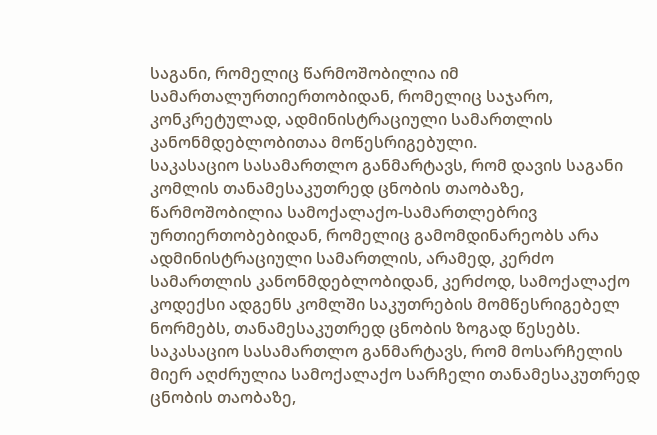საგანი, რომელიც წარმოშობილია იმ სამართალურთიერთობიდან, რომელიც საჯარო, კონკრეტულად, ადმინისტრაციული სამართლის კანონმდებლობითაა მოწესრიგებული.
საკასაციო სასამართლო განმარტავს, რომ დავის საგანი კომლის თანამესაკუთრედ ცნობის თაობაზე, წარმოშობილია სამოქალაქო-სამართლებრივ ურთიერთობებიდან, რომელიც გამომდინარეობს არა ადმინისტრაციული სამართლის, არამედ, კერძო სამართლის კანონმდებლობიდან, კერძოდ, სამოქალაქო კოდექსი ადგენს კომლში საკუთრების მომწესრიგებელ ნორმებს, თანამესაკუთრედ ცნობის ზოგად წესებს.
საკასაციო სასამართლო განმარტავს, რომ მოსარჩელის მიერ აღძრულია სამოქალაქო სარჩელი თანამესაკუთრედ ცნობის თაობაზე,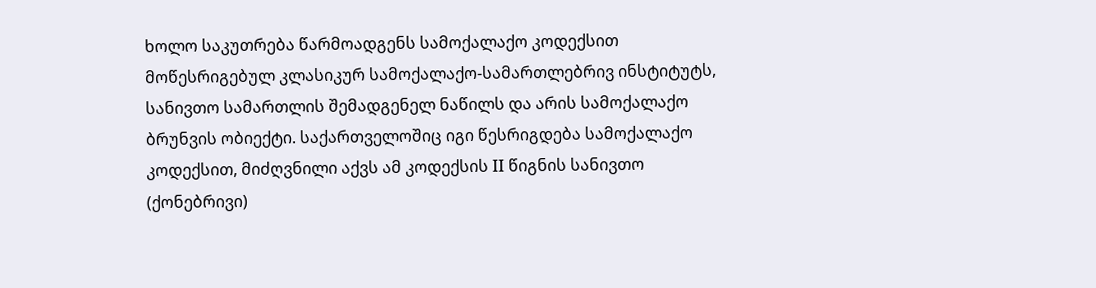ხოლო საკუთრება წარმოადგენს სამოქალაქო კოდექსით მოწესრიგებულ კლასიკურ სამოქალაქო-სამართლებრივ ინსტიტუტს, სანივთო სამართლის შემადგენელ ნაწილს და არის სამოქალაქო ბრუნვის ობიექტი. საქართველოშიც იგი წესრიგდება სამოქალაქო კოდექსით, მიძღვნილი აქვს ამ კოდექსის II წიგნის სანივთო (ქონებრივი)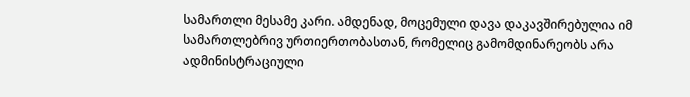სამართლი მესამე კარი. ამდენად, მოცემული დავა დაკავშირებულია იმ სამართლებრივ ურთიერთობასთან, რომელიც გამომდინარეობს არა ადმინისტრაციული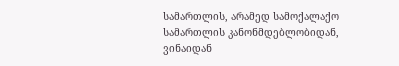სამართლის, არამედ სამოქალაქო სამართლის კანონმდებლობიდან, ვინაიდან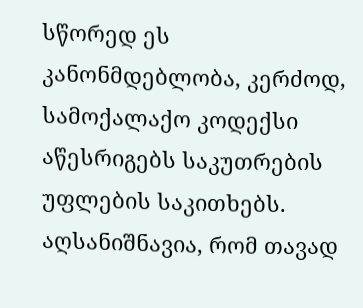სწორედ ეს კანონმდებლობა, კერძოდ, სამოქალაქო კოდექსი აწესრიგებს საკუთრების უფლების საკითხებს.
აღსანიშნავია, რომ თავად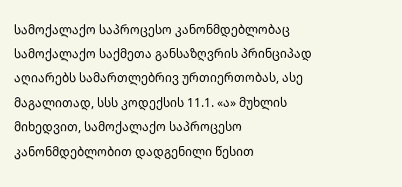სამოქალაქო საპროცესო კანონმდებლობაც სამოქალაქო საქმეთა განსაზღვრის პრინციპად აღიარებს სამართლებრივ ურთიერთობას, ასე მაგალითად, სსს კოდექსის 11.1. «ა» მუხლის მიხედვით, სამოქალაქო საპროცესო კანონმდებლობით დადგენილი წესით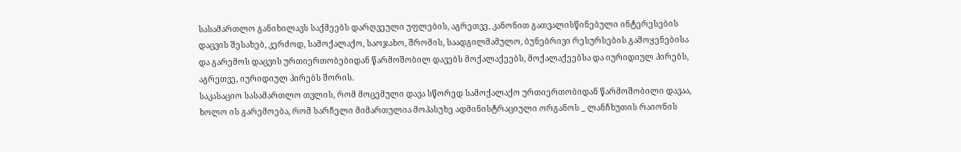სასამართლო განიხილავს საქმეებს დარღვეული უფლების, აგრეთვე, კანონით გათვალისწინებული ინტერესების დაცვის შესახებ, კერძოდ, სამოქალაქო, საოჯახო, შრომის, საადგილმამულო, ბუნებრივი რესურსების გამოყენებისა და გარემოს დაცვის ურთიერთობებიდან წარმოშობილ დავებს მოქალაქეებს, მოქალაქეებსა და იურიდიულ პირებს, აგრეთვე, იურიდიულ პირებს შორის.
საკასაციო სასამართლო თვლის, რომ მოცემული დავა სწორედ სამოქალაქო ურთიერთობიდან წარმოშობილი დავაა, ხოლო ის გარემოება, რომ სარჩელი მიმართულია მოპასუხე ადმინისტრაციული ორგანოს _ ლანჩხუთის რაიონის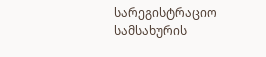სარეგისტრაციო სამსახურის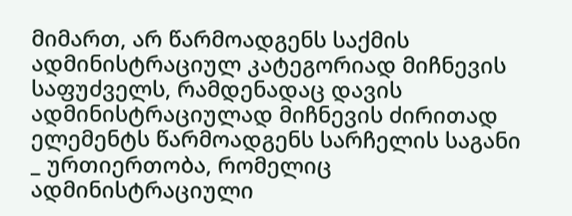მიმართ, არ წარმოადგენს საქმის ადმინისტრაციულ კატეგორიად მიჩნევის საფუძველს, რამდენადაც დავის ადმინისტრაციულად მიჩნევის ძირითად ელემენტს წარმოადგენს სარჩელის საგანი _ ურთიერთობა, რომელიც ადმინისტრაციული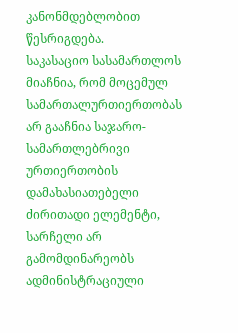კანონმდებლობით წესრიგდება.
საკასაციო სასამართლოს მიაჩნია, რომ მოცემულ სამართალურთიერთობას არ გააჩნია საჯარო-სამართლებრივი ურთიერთობის დამახასიათებელი ძირითადი ელემენტი, სარჩელი არ გამომდინარეობს ადმინისტრაციული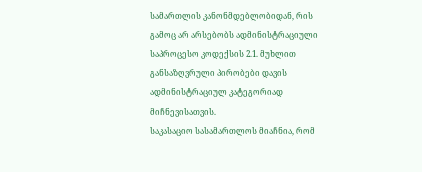სამართლის კანონმდებლობიდან, რის გამოც არ არსებობს ადმინისტრაციული საპროცესო კოდექსის 2.1. მუხლით განსაზღვრული პირობები დავის ადმინისტრაციულ კატეგორიად მიჩნევისათვის.
საკასაციო სასამართლოს მიაჩნია, რომ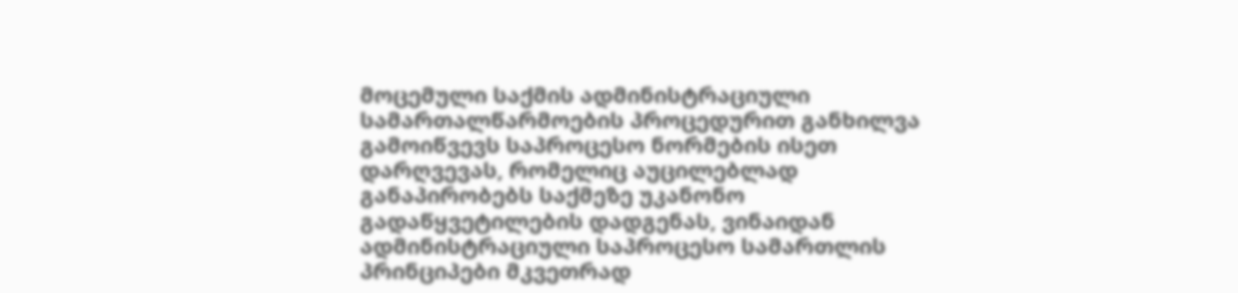მოცემული საქმის ადმინისტრაციული სამართალწარმოების პროცედურით განხილვა გამოიწვევს საპროცესო ნორმების ისეთ დარღვევას, რომელიც აუცილებლად განაპირობებს საქმეზე უკანონო გადაწყვეტილების დადგენას, ვინაიდან ადმინისტრაციული საპროცესო სამართლის პრინციპები მკვეთრად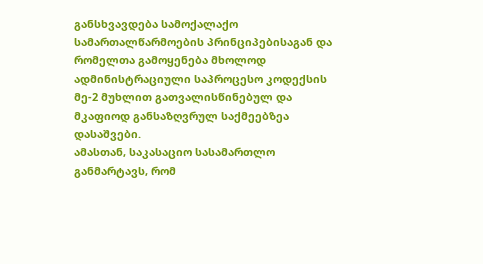განსხვავდება სამოქალაქო სამართალწარმოების პრინციპებისაგან და რომელთა გამოყენება მხოლოდ ადმინისტრაციული საპროცესო კოდექსის მე-2 მუხლით გათვალისწინებულ და მკაფიოდ განსაზღვრულ საქმეებზეა დასაშვები.
ამასთან, საკასაციო სასამართლო განმარტავს, რომ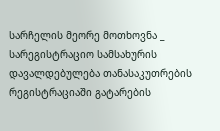სარჩელის მეორე მოთხოვნა _ სარეგისტრაციო სამსახურის დავალდებულება თანასაკუთრების რეგისტრაციაში გატარების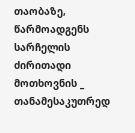თაობაზე, წარმოადგენს სარჩელის ძირითადი მოთხოვნის _ თანამესაკუთრედ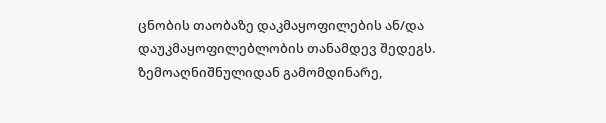ცნობის თაობაზე დაკმაყოფილების ან/და დაუკმაყოფილებლობის თანამდევ შედეგს.
ზემოაღნიშნულიდან გამომდინარე,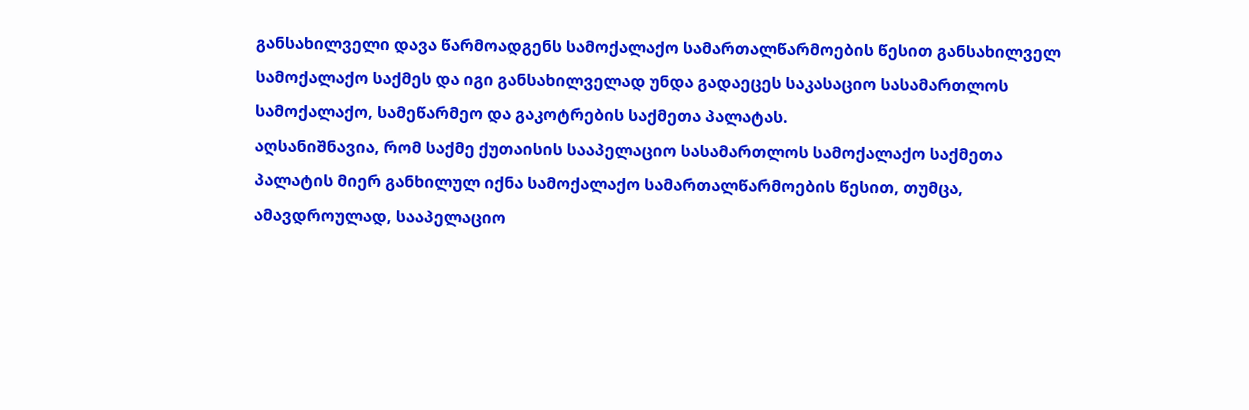განსახილველი დავა წარმოადგენს სამოქალაქო სამართალწარმოების წესით განსახილველ სამოქალაქო საქმეს და იგი განსახილველად უნდა გადაეცეს საკასაციო სასამართლოს სამოქალაქო, სამეწარმეო და გაკოტრების საქმეთა პალატას.
აღსანიშნავია, რომ საქმე ქუთაისის სააპელაციო სასამართლოს სამოქალაქო საქმეთა პალატის მიერ განხილულ იქნა სამოქალაქო სამართალწარმოების წესით, თუმცა, ამავდროულად, სააპელაციო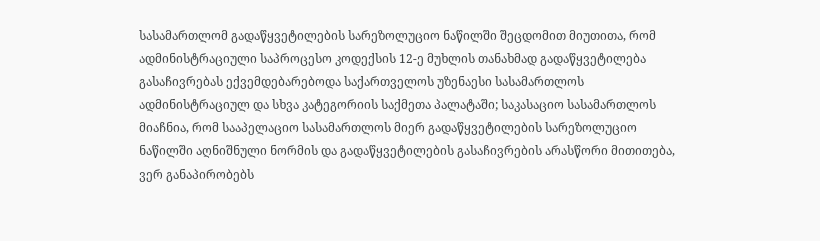სასამართლომ გადაწყვეტილების სარეზოლუციო ნაწილში შეცდომით მიუთითა, რომ ადმინისტრაციული საპროცესო კოდექსის 12-ე მუხლის თანახმად გადაწყვეტილება გასაჩივრებას ექვემდებარებოდა საქართველოს უზენაესი სასამართლოს ადმინისტრაციულ და სხვა კატეგორიის საქმეთა პალატაში; საკასაციო სასამართლოს მიაჩნია, რომ სააპელაციო სასამართლოს მიერ გადაწყვეტილების სარეზოლუციო ნაწილში აღნიშნული ნორმის და გადაწყვეტილების გასაჩივრების არასწორი მითითება, ვერ განაპირობებს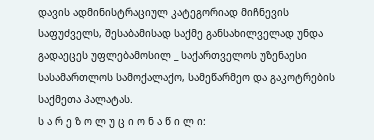დავის ადმინისტრაციულ კატეგორიად მიჩნევის საფუძველს, შესაბამისად საქმე განსახილველად უნდა გადაეცეს უფლებამოსილ _ საქართველოს უზენაესი სასამართლოს სამოქალაქო, სამეწარმეო და გაკოტრების საქმეთა პალატას.
ს ა რ ე ზ ო ლ უ ც ი ო ნ ა წ ი ლ ი: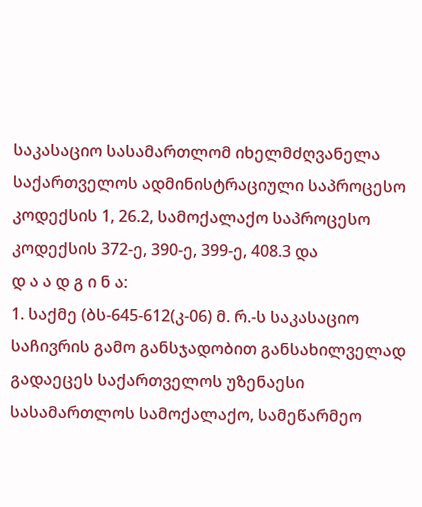საკასაციო სასამართლომ იხელმძღვანელა საქართველოს ადმინისტრაციული საპროცესო კოდექსის 1, 26.2, სამოქალაქო საპროცესო კოდექსის 372-ე, 390-ე, 399-ე, 408.3 და
დ ა ა დ გ ი ნ ა:
1. საქმე (ბს-645-612(კ-06) მ. რ.-ს საკასაციო საჩივრის გამო განსჯადობით განსახილველად გადაეცეს საქართველოს უზენაესი სასამართლოს სამოქალაქო, სამეწარმეო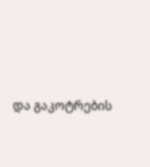და გაკოტრების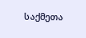საქმეთა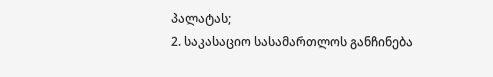პალატას;
2. საკასაციო სასამართლოს განჩინება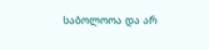საბოლოოა და არ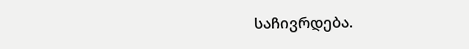საჩივრდება.